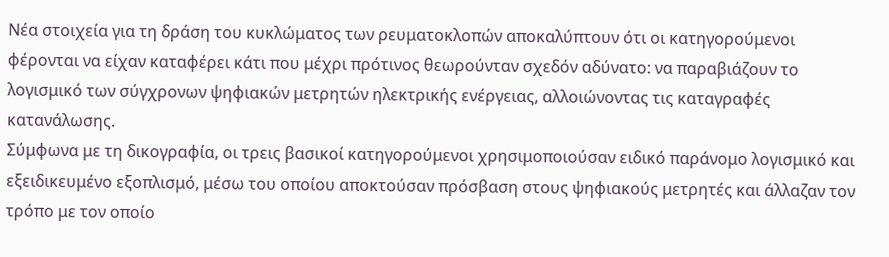Νέα στοιχεία για τη δράση του κυκλώματος των ρευματοκλοπών αποκαλύπτουν ότι οι κατηγορούμενοι φέρονται να είχαν καταφέρει κάτι που μέχρι πρότινος θεωρούνταν σχεδόν αδύνατο: να παραβιάζουν το λογισμικό των σύγχρονων ψηφιακών μετρητών ηλεκτρικής ενέργειας, αλλοιώνοντας τις καταγραφές κατανάλωσης.
Σύμφωνα με τη δικογραφία, οι τρεις βασικοί κατηγορούμενοι χρησιμοποιούσαν ειδικό παράνομο λογισμικό και εξειδικευμένο εξοπλισμό, μέσω του οποίου αποκτούσαν πρόσβαση στους ψηφιακούς μετρητές και άλλαζαν τον τρόπο με τον οποίο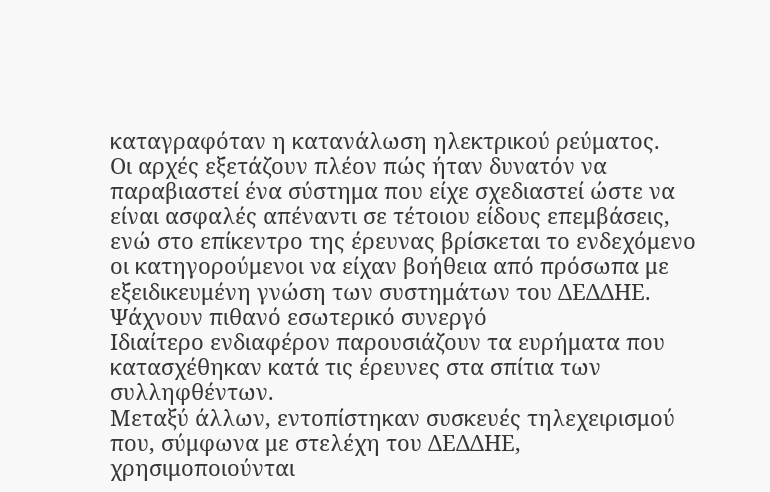καταγραφόταν η κατανάλωση ηλεκτρικού ρεύματος.
Οι αρχές εξετάζουν πλέον πώς ήταν δυνατόν να παραβιαστεί ένα σύστημα που είχε σχεδιαστεί ώστε να είναι ασφαλές απέναντι σε τέτοιου είδους επεμβάσεις, ενώ στο επίκεντρο της έρευνας βρίσκεται το ενδεχόμενο οι κατηγορούμενοι να είχαν βοήθεια από πρόσωπα με εξειδικευμένη γνώση των συστημάτων του ΔΕΔΔΗΕ.
Ψάχνουν πιθανό εσωτερικό συνεργό
Ιδιαίτερο ενδιαφέρον παρουσιάζουν τα ευρήματα που κατασχέθηκαν κατά τις έρευνες στα σπίτια των συλληφθέντων.
Μεταξύ άλλων, εντοπίστηκαν συσκευές τηλεχειρισμού που, σύμφωνα με στελέχη του ΔΕΔΔΗΕ, χρησιμοποιούνται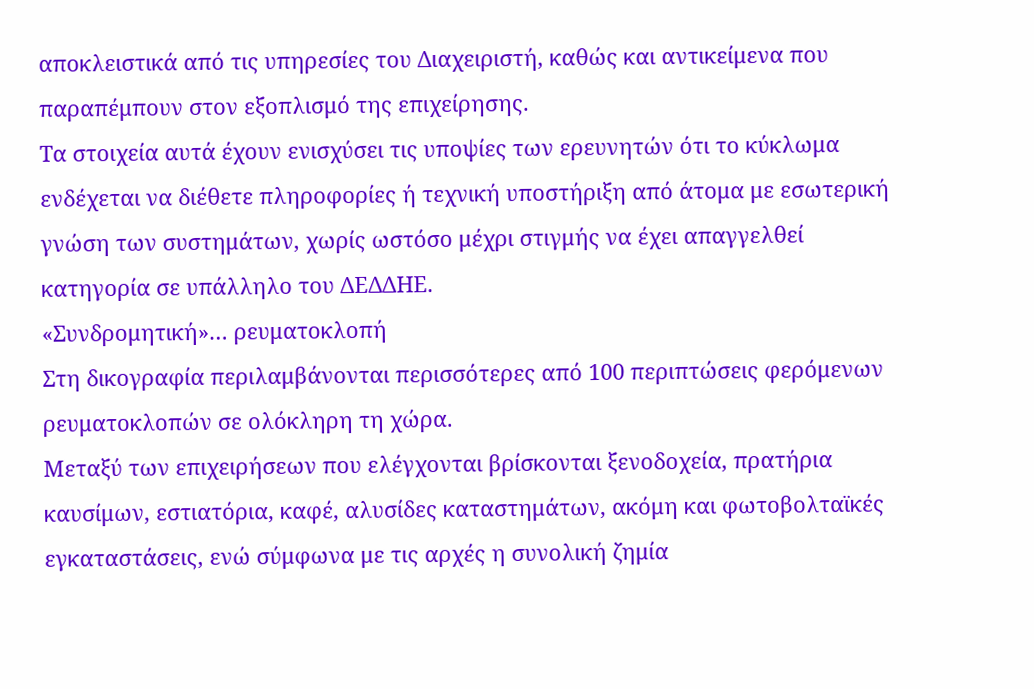αποκλειστικά από τις υπηρεσίες του Διαχειριστή, καθώς και αντικείμενα που παραπέμπουν στον εξοπλισμό της επιχείρησης.
Τα στοιχεία αυτά έχουν ενισχύσει τις υποψίες των ερευνητών ότι το κύκλωμα ενδέχεται να διέθετε πληροφορίες ή τεχνική υποστήριξη από άτομα με εσωτερική γνώση των συστημάτων, χωρίς ωστόσο μέχρι στιγμής να έχει απαγγελθεί κατηγορία σε υπάλληλο του ΔΕΔΔΗΕ.
«Συνδρομητική»… ρευματοκλοπή
Στη δικογραφία περιλαμβάνονται περισσότερες από 100 περιπτώσεις φερόμενων ρευματοκλοπών σε ολόκληρη τη χώρα.
Μεταξύ των επιχειρήσεων που ελέγχονται βρίσκονται ξενοδοχεία, πρατήρια καυσίμων, εστιατόρια, καφέ, αλυσίδες καταστημάτων, ακόμη και φωτοβολταϊκές εγκαταστάσεις, ενώ σύμφωνα με τις αρχές η συνολική ζημία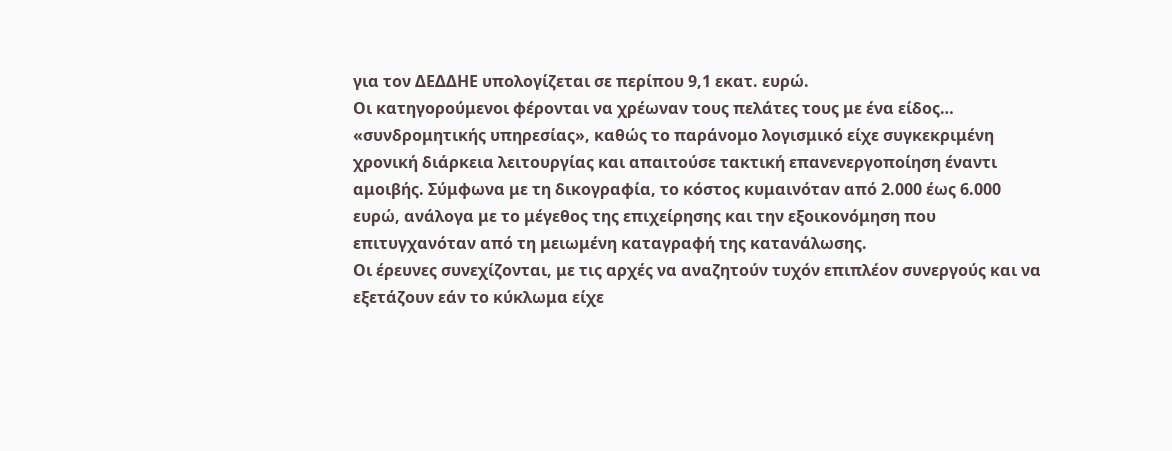για τον ΔΕΔΔΗΕ υπολογίζεται σε περίπου 9,1 εκατ. ευρώ.
Οι κατηγορούμενοι φέρονται να χρέωναν τους πελάτες τους με ένα είδος… «συνδρομητικής υπηρεσίας», καθώς το παράνομο λογισμικό είχε συγκεκριμένη χρονική διάρκεια λειτουργίας και απαιτούσε τακτική επανενεργοποίηση έναντι αμοιβής. Σύμφωνα με τη δικογραφία, το κόστος κυμαινόταν από 2.000 έως 6.000 ευρώ, ανάλογα με το μέγεθος της επιχείρησης και την εξοικονόμηση που επιτυγχανόταν από τη μειωμένη καταγραφή της κατανάλωσης.
Οι έρευνες συνεχίζονται, με τις αρχές να αναζητούν τυχόν επιπλέον συνεργούς και να εξετάζουν εάν το κύκλωμα είχε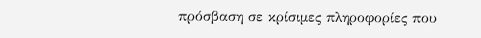πρόσβαση σε κρίσιμες πληροφορίες που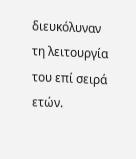διευκόλυναν τη λειτουργία του επί σειρά ετών.